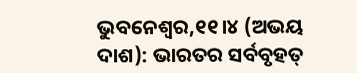ଭୁବନେଶ୍ୱର,୧୧।୪ (ଅଭୟ ଦାଶ): ଭାରତର ସର୍ବବୃହତ୍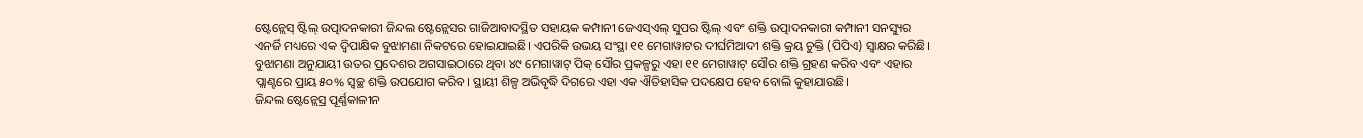ଷ୍ଟେନ୍ଲେସ୍ ଷ୍ଟିଲ୍ ଉତ୍ପାଦନକାରୀ ଜିନ୍ଦଲ ଷ୍ଟେନ୍ଲେସର ଗାଜିଆବାଦସ୍ଥିତ ସହାୟକ କମ୍ପାନୀ ଜେଏସ୍ଏଲ୍ ସୁପର ଷ୍ଟିଲ୍ ଏବଂ ଶକ୍ତି ଉତ୍ପାଦନକାରୀ କମ୍ପାନୀ ସନସ୍ୟୁର ଏନର୍ଜି ମଧ୍ୟରେ ଏକ ଦ୍ୱିପାକ୍ଷିକ ବୁଝାମଣା ନିକଟରେ ହୋଇଯାଇଛି। ଏପରିକି ଉଭୟ ସଂସ୍ଥା ୧୧ ମେଗାୱାଟର ଦୀର୍ଘମିଆଦୀ ଶକ୍ତି କ୍ରୟ ଚୁକ୍ତି (ପିପିଏ) ସ୍ବାକ୍ଷର କରିଛି। ବୁଝାମଣା ଅନୁଯାୟୀ ଉତର ପ୍ରଦେଶର ଅଗସାଇଠାରେ ଥିବା ୪୯ ମେଗାୱାଟ୍ ପିକ୍ ସୌର ପ୍ରକଳ୍ପରୁ ଏହା ୧୧ ମେଗାୱାଟ୍ ସୌର ଶକ୍ତି ଗ୍ରହଣ କରିବ ଏବଂ ଏହାର ପ୍ଲାଣ୍ଟରେ ପ୍ରାୟ ୫୦% ସ୍ବଚ୍ଛ ଶକ୍ତି ଉପଯୋଗ କରିବ। ସ୍ଥାୟୀ ଶିଳ୍ପ ଅଭିବୃଦ୍ଧି ଦିଗରେ ଏହା ଏକ ଐତିହାସିକ ପଦକ୍ଷେପ ହେବ ବୋଲି କୁହାଯାଉଛି।
ଜିନ୍ଦଲ ଷ୍ଟେନ୍ଲେସ୍ର ପୂର୍ଣ୍ଣକାଳୀନ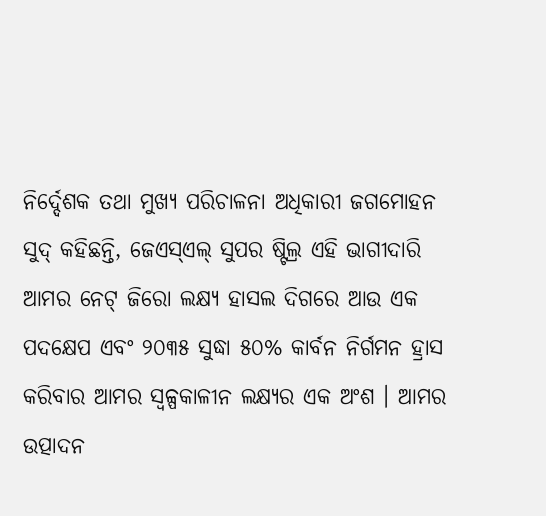ନିର୍ଦ୍ଦେଶକ ତଥା ମୁଖ୍ୟ ପରିଚାଳନା ଅଧିକାରୀ ଜଗମୋହନ ସୁଦ୍ କହିଛନ୍ତି, ଜେଏସ୍ଏଲ୍ ସୁପର ଷ୍ଟିଲ୍ର ଏହି ଭାଗୀଦାରି ଆମର ନେଟ୍ ଜିରୋ ଲକ୍ଷ୍ୟ ହାସଲ ଦିଗରେ ଆଉ ଏକ ପଦକ୍ଷେପ ଏବଂ ୨୦୩୫ ସୁଦ୍ଧା ୫୦% କାର୍ବନ ନିର୍ଗମନ ହ୍ରାସ କରିବାର ଆମର ସ୍ବଳ୍ପକାଳୀନ ଲକ୍ଷ୍ୟର ଏକ ଅଂଶ । ଆମର ଉତ୍ପାଦନ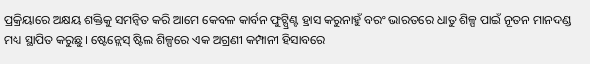ପ୍ରକ୍ରିୟାରେ ଅକ୍ଷୟ ଶକ୍ତିକୁ ସମନ୍ବିତ କରି ଆମେ କେବଳ କାର୍ବନ ଫୁଟ୍ପ୍ରିଣ୍ଟ ହ୍ରାସ କରୁନାହୁଁ ବରଂ ଭାରତରେ ଧାତୁ ଶିଳ୍ପ ପାଇଁ ନୂତନ ମାନଦଣ୍ଡ ମଧ୍ୟ ସ୍ଥାପିତ କରୁଛୁ। ଷ୍ଟେନ୍ଲେସ୍ ଷ୍ଟିଲ ଶିଳ୍ପରେ ଏକ ଅଗ୍ରଣୀ କମ୍ପାନୀ ହିସାବରେ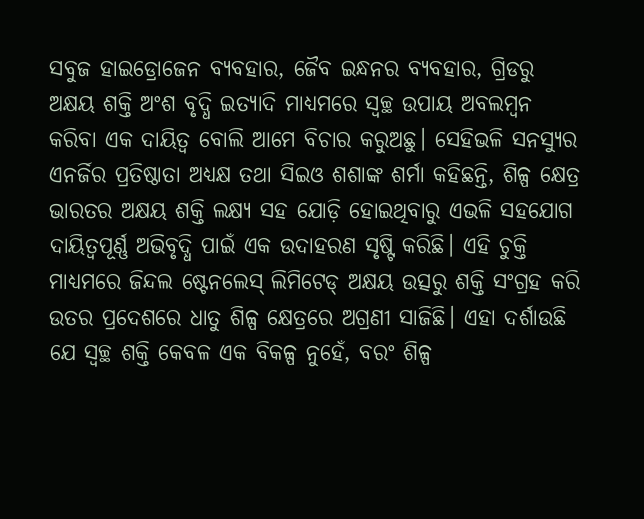ସବୁଜ ହାଇଡ୍ରୋଜେନ ବ୍ୟବହାର, ଜୈବ ଇନ୍ଧନର ବ୍ୟବହାର, ଗ୍ରିଡରୁ ଅକ୍ଷୟ ଶକ୍ତି ଅଂଶ ବୃଦ୍ଧି ଇତ୍ୟାଦି ମାଧ୍ୟମରେ ସ୍ବଚ୍ଛ ଉପାୟ ଅବଲମ୍ବନ କରିବା ଏକ ଦାୟିତ୍ୱ ବୋଲି ଆମେ ବିଚାର କରୁଅଛୁ। ସେହିଭଳି ସନସ୍ୟୁର ଏନର୍ଜିର ପ୍ରତିଷ୍ଠାତା ଅଧ୍ୟକ୍ଷ ତଥା ସିଇଓ ଶଶାଙ୍କ ଶର୍ମା କହିଛନ୍ତି, ଶିଳ୍ପ କ୍ଷେତ୍ର ଭାରତର ଅକ୍ଷୟ ଶକ୍ତି ଲକ୍ଷ୍ୟ ସହ ଯୋଡ଼ି ହୋଇଥିବାରୁ ଏଭଳି ସହଯୋଗ ଦାୟିତ୍ୱପୂର୍ଣ୍ଣ ଅଭିବୃଦ୍ଧି ପାଇଁ ଏକ ଉଦାହରଣ ସୃଷ୍ଟି କରିଛି। ଏହି ଚୁକ୍ତି ମାଧ୍ୟମରେ ଜିନ୍ଦଲ ଷ୍ଟେନଲେସ୍ ଲିମିଟେଡ୍ ଅକ୍ଷୟ ଉତ୍ସରୁ ଶକ୍ତି ସଂଗ୍ରହ କରି ଉତର ପ୍ରଦେଶରେ ଧାତୁ ଶିଳ୍ପ କ୍ଷେତ୍ରରେ ଅଗ୍ରଣୀ ସାଜିଛି। ଏହା ଦର୍ଶାଉଛି ଯେ ସ୍ବଚ୍ଛ ଶକ୍ତି କେବଳ ଏକ ବିକଳ୍ପ ନୁହେଁ, ବରଂ ଶିଳ୍ପ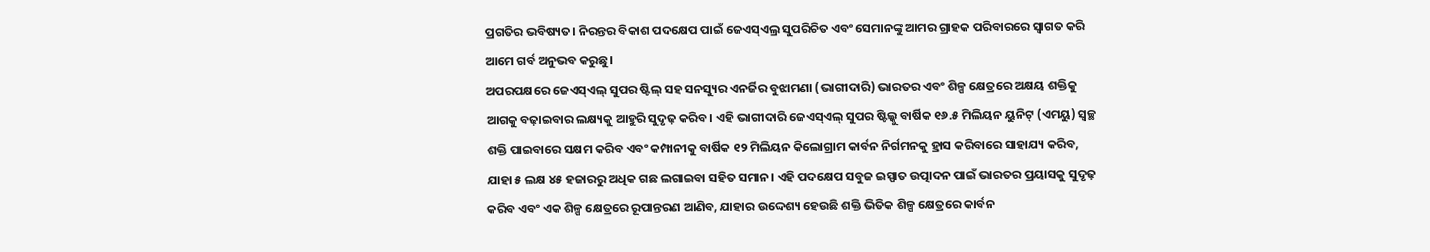ପ୍ରଗତିର ଭବିଷ୍ୟତ। ନିରନ୍ତର ବିକାଶ ପଦକ୍ଷେପ ପାଇଁ ଜେଏସ୍ଏଲ୍ର ସୁପରିଚିତ ଏବଂ ସେମାନଙ୍କୁ ଆମର ଗ୍ରାହକ ପରିବାରରେ ସ୍ବାଗତ କରି ଆମେ ଗର୍ବ ଅନୁଭବ କରୁଛୁ।
ଅପରପକ୍ଷରେ ଜେଏସ୍ଏଲ୍ ସୁପର ଷ୍ଟିଲ୍ ସହ ସନସ୍ୟୁର ଏନର୍ଜିର ବୁଝାମଣା (ଭାଗୀଦାରି) ଭାରତର ଏବଂ ଶିଳ୍ପ କ୍ଷେତ୍ରରେ ଅକ୍ଷୟ ଶକ୍ତିକୁ ଆଗକୁ ବଢ଼ାଇବାର ଲକ୍ଷ୍ୟକୁ ଆହୁରି ସୁଦୃଢ଼ କରିବ। ଏହି ଭାଗୀଦାରି ଜେଏସ୍ଏଲ୍ ସୁପର ଷ୍ଟିଲ୍କୁ ବାର୍ଷିକ ୧୬.୫ ମିଲିୟନ ୟୁନିଟ୍ (ଏମୟୁ) ସ୍ବଚ୍ଛ ଶକ୍ତି ପାଇବାରେ ସକ୍ଷମ କରିବ ଏବଂ କମ୍ପାନୀକୁ ବାର୍ଷିକ ୧୨ ମିଲିୟନ କିଲୋଗ୍ରାମ କାର୍ବନ ନିର୍ଗମନକୁ ହ୍ରାସ କରିବାରେ ସାହାଯ୍ୟ କରିବ, ଯାହା ୫ ଲକ୍ଷ ୪୫ ହଜାରରୁ ଅଧିକ ଗଛ ଲଗାଇବା ସହିତ ସମାନ। ଏହି ପଦକ୍ଷେପ ସବୁଜ ଇସ୍ପାତ ଉତ୍ପାଦନ ପାଇଁ ଭାରତର ପ୍ରୟାସକୁ ସୁଦୃଢ଼ କରିବ ଏବଂ ଏକ ଶିଳ୍ପ କ୍ଷେତ୍ରରେ ରୂପାନ୍ତରଣ ଆଣିବ, ଯାହାର ଉଦ୍ଦେଶ୍ୟ ହେଉଛି ଶକ୍ତି ଭିତିକ ଶିଳ୍ପ କ୍ଷେତ୍ରରେ କାର୍ବନ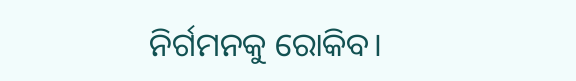ନିର୍ଗମନକୁ ରୋକିବ।